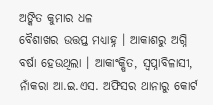ଅଙ୍କିତ କୁମାର ଧଳ
ବୈଶାଖର ଉତ୍ତପ୍ତ ମଧ୍ୟାହ୍ନ । ଆକାଶରୁ ଅଗ୍ନି ବର୍ଷା ହେଉଥିଲା । ଆକାଂକ୍ଷିତ, ସ୍ୱପ୍ନାବିଳାସୀ, ନାଁକରା ଆ.ଇ.ଏସ. ଅଫିସର ଥାନାରୁ କୋର୍ଟ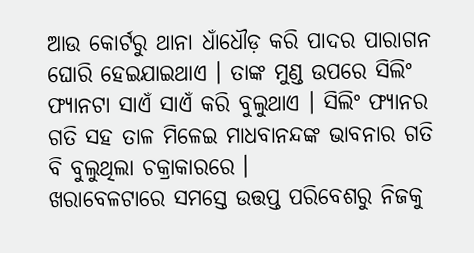ଆଉ କୋର୍ଟରୁ ଥାନା ଧାଁଧୌଡ଼ କରି ପାଦର ପାରାଗନ ଘୋରି ହେଇଯାଇଥାଏ । ତାଙ୍କ ମୁଣ୍ଡ ଉପରେ ସିଲିଂ ଫ୍ୟାନଟା ସାଏଁ ସାଏଁ କରି ବୁଲୁଥାଏ । ସିଲିଂ ଫ୍ୟାନର ଗତି ସହ ତାଳ ମିଳେଇ ମାଧବାନନ୍ଦଙ୍କ ଭାବନାର ଗତି ବି ବୁଲୁଥିଲା ଚକ୍ରାକାରରେ ।
ଖରାବେଳଟାରେ ସମସ୍ତେ ଉତ୍ତପ୍ତ ପରିବେଶରୁ ନିଜକୁ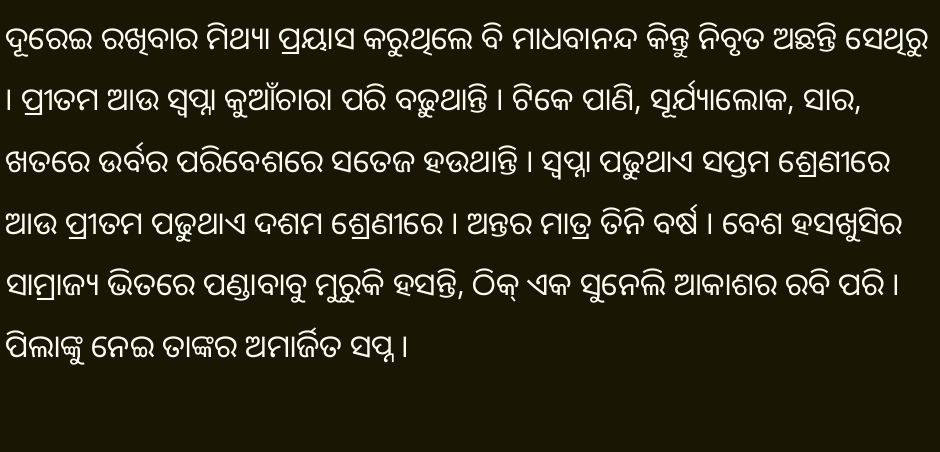ଦୂରେଇ ରଖିବାର ମିଥ୍ୟା ପ୍ରୟାସ କରୁଥିଲେ ବି ମାଧବାନନ୍ଦ କିନ୍ତୁ ନିବୃତ ଅଛନ୍ତି ସେଥିରୁ । ପ୍ରୀତମ ଆଉ ସ୍ୱପ୍ନା କୁଆଁଚାରା ପରି ବଢ଼ୁଥାନ୍ତି । ଟିକେ ପାଣି, ସୂର୍ଯ୍ୟାଲୋକ, ସାର, ଖତରେ ଉର୍ବର ପରିବେଶରେ ସତେଜ ହଉଥାନ୍ତି । ସ୍ୱପ୍ନା ପଢୁଥାଏ ସପ୍ତମ ଶ୍ରେଣୀରେ ଆଉ ପ୍ରୀତମ ପଢୁଥାଏ ଦଶମ ଶ୍ରେଣୀରେ । ଅନ୍ତର ମାତ୍ର ତିନି ବର୍ଷ । ବେଶ ହସଖୁସିର ସାମ୍ରାଜ୍ୟ ଭିତରେ ପଣ୍ଡାବାବୁ ମୁରୁକି ହସନ୍ତି, ଠିକ୍ ଏକ ସୁନେଲି ଆକାଶର ରବି ପରି । ପିଲାଙ୍କୁ ନେଇ ତାଙ୍କର ଅମାର୍ଜିତ ସପ୍ନ ।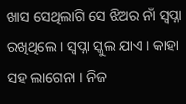ଖାସ ସେଥିଲାଗି ସେ ଝିଅର ନାଁ ସ୍ୱପ୍ନା ରଖିଥିଲେ । ସ୍ୱପ୍ନା ସ୍କୁଲ ଯାଏ । କାହା ସହ ଲାଗେନା । ନିଜ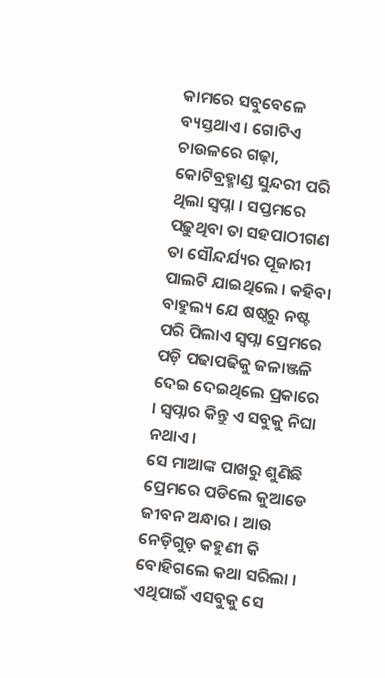କାମରେ ସବୁବେଳେ ବ୍ୟସ୍ତଥାଏ । ଗୋଟିଏ ଚାଉଳରେ ଗଢ଼ା, କୋଟିବ୍ରହ୍ମାଣ୍ଡ ସୁନ୍ଦରୀ ପରି ଥିଲା ସ୍ଵପ୍ନା । ସପ୍ତମରେ ପଢ଼ୁଥିବା ତା ସହପାଠୀଗଣ ତା ସୌନ୍ଦର୍ଯ୍ୟର ପୂଜାରୀ ପାଲଟି ଯାଇଥିଲେ । କହିବା ବାହୁଲ୍ୟ ଯେ ଷଷ୍ଠରୁ ନଷ୍ଟ ପରି ପିଲାଏ ସ୍ୱପ୍ନା ପ୍ରେମରେ ପଡ଼ି ପଢାପଢିକୁ ଜଳାଞ୍ଜଳି ଦେଇ ଦେଇଥିଲେ ପ୍ରକାରେ । ସ୍ୱପ୍ନାର କିନ୍ତୁ ଏ ସବୁକୁ ନିଘା ନଥାଏ ।
ସେ ମାଆଙ୍କ ପାଖରୁ ଶୁଣିଛି ପ୍ରେମରେ ପଡିଲେ କୁଆଡେ ଜୀବନ ଅନ୍ଧାର । ଆଉ ନେଡ଼ିଗୁଡ଼ କହୁଣୀ କି ବୋହିଗଲେ କଥା ସରିଲା । ଏଥିପାଇଁ ଏସବୁକୁ ସେ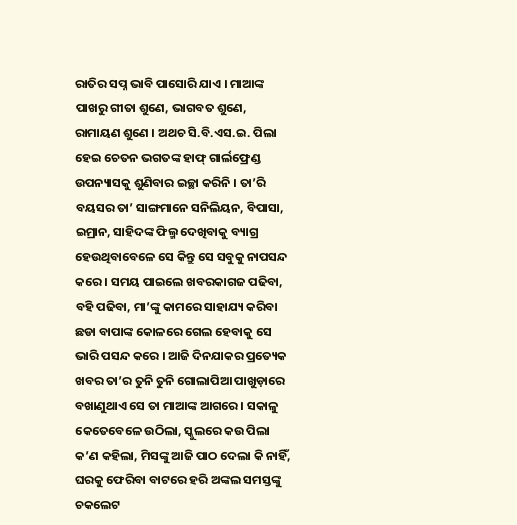ରାତିର ସପ୍ନ ଭାବି ପାସୋରି ଯାଏ । ମାଆଙ୍କ ପାଖରୁ ଗୀତା ଶୁଣେ, ଭାଗବତ ଶୁଣେ, ରାମାୟଣ ଶୁଣେ । ଅଥଚ ସି.ବି.ଏସ.ଇ. ପିଲା ହେଇ ଚେତନ ଭଗତଙ୍କ ହାଫ୍ ଗାର୍ଲଫ୍ରେଣ୍ଡ ଉପନ୍ୟାସକୁ ଶୁଣିବାର ଇଚ୍ଛା କରିନି । ତା’ରି ବୟସର ତା’ ସାଙ୍ଗମାନେ ସନିଲିୟନ, ବିପାସା, ଇମ୍ରାନ, ସାହିଦଙ୍କ ଫିଲ୍ମ ଦେଖିବାକୁ ବ୍ୟାଗ୍ର ହେଉଥିବାବେଳେ ସେ କିନ୍ତୁ ସେ ସବୁକୁ ନାପସନ୍ଦ କରେ । ସମୟ ପାଇଲେ ଖବରକାଗଜ ପଢିବା, ବହି ପଢିବା, ମା’ଙ୍କୁ କାମରେ ସାହାଯ୍ୟ କରିବା ଛଡା ବାପାଙ୍କ କୋଳରେ ଗେଲ ହେବାକୁ ସେ ଭାରି ପସନ୍ଦ କରେ । ଆଜି ଦିନଯାକର ପ୍ରତ୍ୟେକ ଖବର ତା’ର ତୁନି ତୁନି ଗୋଲାପିଆ ପାଖୁଡ଼ାରେ ବଖାଣୁଥାଏ ସେ ତା ମାଆଙ୍କ ଆଗରେ । ସକାଳୁ କେତେବେଳେ ଉଠିଲା, ସ୍କୁଲରେ କଉ ପିଲା କ’ଣ କହିଲା, ମିସଙ୍କୁ ଆଜି ପାଠ ଦେଲା କି ନାହିଁ, ଘରକୁ ଫେରିବା ବାଟରେ ହରି ଅଙ୍କଲ ସମସ୍ତଙ୍କୁ ଚକଲେଟ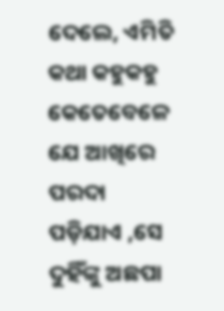ଦେଲେ, ଏମିତି କଥା କହୁକହୁ କେତେବେଳେ ଯେ ଆଖିରେ ପରଦା ପଡ଼ିଯାଏ ,ସେ ଦୁହିଁଙ୍କୁ ଅଛପା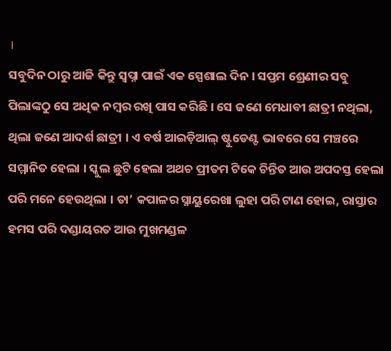।
ସବୁଦିନ ଠାରୁ ଆଜି କିନ୍ତୁ ସ୍ୱପ୍ନା ପାଇଁ ଏକ ସ୍ପେଶାଲ ଦିନ । ସପ୍ତମ ଶ୍ରେଣୀର ସବୁ ପିଲାଙ୍କଠୁ ସେ ଅଧିକ ନମ୍ବର ରଖି ପାସ କରିଛି । ସେ ଜଣେ ମେଧାବୀ ଛାତ୍ରୀ ନଥିଲା, ଥିଲା ଜଣେ ଆଦର୍ଶ ଛାତ୍ରୀ । ଏ ବର୍ଷ ଆଇଡ଼ିଆଲ୍ ଷ୍ଟୁଡେଣ୍ଟ ଭାବରେ ସେ ମଞ୍ଚରେ ସମ୍ମାନିତ ହେଲା । ସ୍କୁଲ ଛୁଟି ହେଲା ଅଥଚ ପ୍ରୀତମ ଟିକେ ଚିନ୍ତିତ ଆଉ ଅପଦସ୍ତ ହେଲା ପରି ମନେ ହେଉଥିଲା । ତା’ କପାଳର ସ୍ନାୟୁରେଖା ଲୁହା ପରି ଟାଣ ହୋଇ, ରାସ୍ତାର ହମସ ପରି ଦଣ୍ଡାୟରତ ଆଉ ମୁଖମଣ୍ଡଳ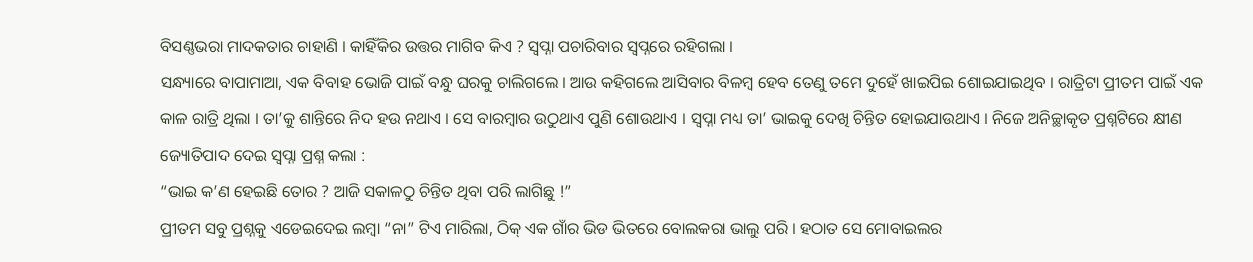ବିସଣ୍ଣଭରା ମାଦକତାର ଚାହାଣି । କାହିଁକିର ଉତ୍ତର ମାଗିବ କିଏ ? ସ୍ୱପ୍ନା ପଚାରିବାର ସ୍ୱପ୍ନରେ ରହିଗଲା ।
ସନ୍ଧ୍ୟାରେ ବାପାମାଆ, ଏକ ବିବାହ ଭୋଜି ପାଇଁ ବନ୍ଧୁ ଘରକୁ ଚାଲିଗଲେ । ଆଉ କହିଗଲେ ଆସିବାର ବିଳମ୍ବ ହେବ ତେଣୁ ତମେ ଦୁହେଁ ଖାଇପିଇ ଶୋଇଯାଇଥିବ । ରାତ୍ରିଟା ପ୍ରୀତମ ପାଇଁ ଏକ କାଳ ରାତ୍ରି ଥିଲା । ତା’କୁ ଶାନ୍ତିରେ ନିଦ ହଉ ନଥାଏ । ସେ ବାରମ୍ବାର ଉଠୁଥାଏ ପୁଣି ଶୋଉଥାଏ । ସ୍ୱପ୍ନା ମଧ୍ୟ ତା’ ଭାଇକୁ ଦେଖି ଚିନ୍ତିତ ହୋଇଯାଉଥାଏ । ନିଜେ ଅନିଚ୍ଛାକୃତ ପ୍ରଶ୍ନଟିରେ କ୍ଷୀଣ ଜ୍ୟୋତିପାଦ ଦେଇ ସ୍ୱପ୍ନା ପ୍ରଶ୍ନ କଲା :
“ଭାଇ କ’ଣ ହେଇଛି ତୋର ? ଆଜି ସକାଳଠୁ ଚିନ୍ତିତ ଥିବା ପରି ଲାଗିଛୁ !”
ପ୍ରୀତମ ସବୁ ପ୍ରଶ୍ନକୁ ଏଡେଇଦେଇ ଲମ୍ବା “ନା” ଟିଏ ମାରିଲା, ଠିକ୍ ଏକ ଗାଁର ଭିଡ ଭିତରେ ବୋଲକରା ଭାଲୁ ପରି । ହଠାତ ସେ ମୋବାଇଲର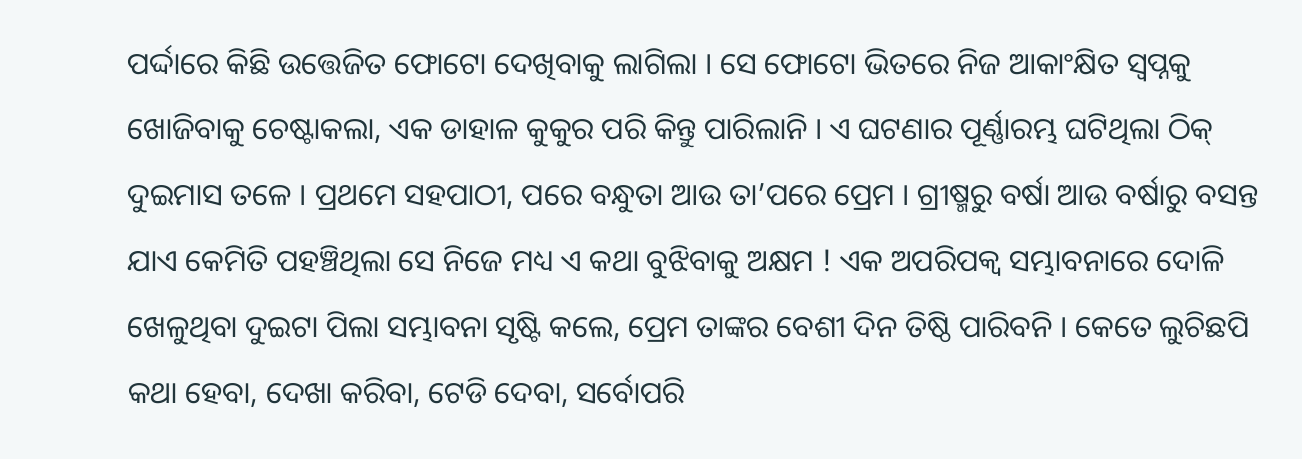ପର୍ଦ୍ଦାରେ କିଛି ଉତ୍ତେଜିତ ଫୋଟୋ ଦେଖିବାକୁ ଲାଗିଲା । ସେ ଫୋଟୋ ଭିତରେ ନିଜ ଆକାଂକ୍ଷିତ ସ୍ୱପ୍ନକୁ ଖୋଜିବାକୁ ଚେଷ୍ଟାକଲା, ଏକ ଡାହାଳ କୁକୁର ପରି କିନ୍ତୁ ପାରିଲାନି । ଏ ଘଟଣାର ପୂର୍ଣ୍ଣାରମ୍ଭ ଘଟିଥିଲା ଠିକ୍ ଦୁଇମାସ ତଳେ । ପ୍ରଥମେ ସହପାଠୀ, ପରେ ବନ୍ଧୁତା ଆଉ ତା’ପରେ ପ୍ରେମ । ଗ୍ରୀଷ୍ମରୁ ବର୍ଷା ଆଉ ବର୍ଷାରୁ ବସନ୍ତ ଯାଏ କେମିତି ପହଞ୍ଚିଥିଲା ସେ ନିଜେ ମଧ୍ୟ ଏ କଥା ବୁଝିବାକୁ ଅକ୍ଷମ ! ଏକ ଅପରିପକ୍ୱ ସମ୍ଭାବନାରେ ଦୋଳି ଖେଳୁଥିବା ଦୁଇଟା ପିଲା ସମ୍ଭାବନା ସୃଷ୍ଟି କଲେ, ପ୍ରେମ ତାଙ୍କର ବେଶୀ ଦିନ ତିଷ୍ଠି ପାରିବନି । କେତେ ଲୁଚିଛପି କଥା ହେବା, ଦେଖା କରିବା, ଟେଡି ଦେବା, ସର୍ବୋପରି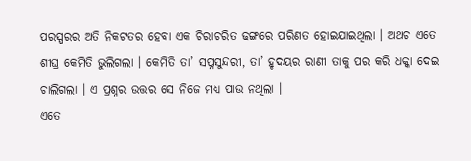ପରସ୍ପରର ଅତି ନିକଟତର ହେବା ଏକ ଚିରାଚରିତ ଢଙ୍ଗରେ ପରିଣତ ହୋଇଯାଇଥିଲା । ଅଥଚ ଏତେ ଶୀଘ୍ର କେମିତି ଭୁଲିଗଲା । କେମିତି ତା’ ସପ୍ନସୁନ୍ଦରୀ, ତା’ ହୃଦୟର ରାଣୀ ତାକୁ ପର କରି ଧକ୍କା ଦେଇ ଚାଲିଗଲା । ଏ ପ୍ରଶ୍ନର ଉତ୍ତର ସେ ନିଜେ ମଧ୍ୟ ପାଉ ନଥିଲା ।
ଏତେ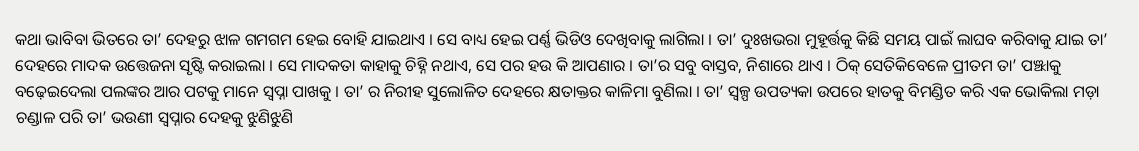କଥା ଭାବିବା ଭିତରେ ତା’ ଦେହରୁ ଝାଳ ଗମଗମ ହେଇ ବୋହି ଯାଇଥାଏ । ସେ ବାଧ୍ୟ ହେଇ ପର୍ଣ୍ଣ ଭିଡିଓ ଦେଖିବାକୁ ଲାଗିଲା । ତା’ ଦୁଃଖଭରା ମୁହୂର୍ତ୍ତକୁ କିଛି ସମୟ ପାଇଁ ଲାଘବ କରିବାକୁ ଯାଇ ତା’ ଦେହରେ ମାଦକ ଉତ୍ତେଜନା ସୃଷ୍ଟି କରାଇଲା । ସେ ମାଦକତା କାହାକୁ ଚିହ୍ନି ନଥାଏ, ସେ ପର ହଉ କି ଆପଣାର । ତା’ର ସବୁ ବାସ୍ତବ, ନିଶାରେ ଥାଏ । ଠିକ୍ ସେତିକିବେଳେ ପ୍ରୀତମ ତା’ ପଞ୍ଝାକୁ ବଢ଼େଇଦେଲା ପଲଙ୍କର ଆର ପଟକୁ ମାନେ ସ୍ୱପ୍ନା ପାଖକୁ । ତା’ ର ନିରୀହ ସୁଲୋଳିତ ଦେହରେ କ୍ଷତାକ୍ତର କାଳିମା ବୁଣିଲା । ତା’ ସ୍ୱଳ୍ପ ଉପତ୍ୟକା ଉପରେ ହାତକୁ ବିମଣ୍ଡିତ କରି ଏକ ଭୋକିଲା ମଡ଼ା ଚଣ୍ଡାଳ ପରି ତା’ ଭଉଣୀ ସ୍ୱପ୍ନାର ଦେହକୁ ଝୁଣିଝୁଣି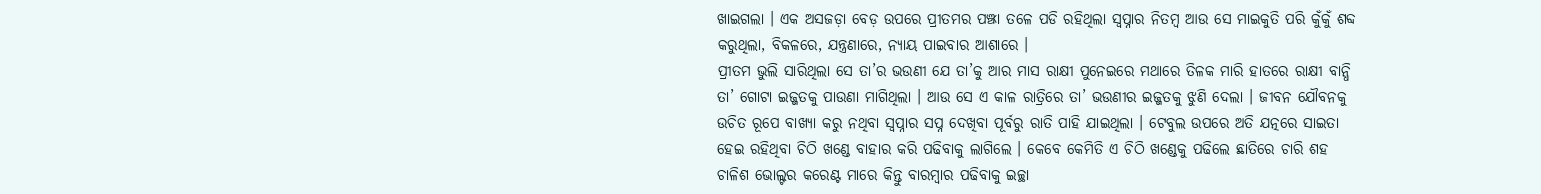ଖାଇଗଲା । ଏକ ଅସଜଡ଼ା ବେଡ଼ ଉପରେ ପ୍ରୀତମର ପଞ୍ଝା ତଳେ ପଡି ରହିଥିଲା ସ୍ୱପ୍ନାର ନିତମ୍ବ ଆଉ ସେ ମାଇକୁତି ପରି କୁଁକୁଁ ଶବ୍ଦ କରୁଥିଲା, ବିକଳରେ, ଯନ୍ତ୍ରଣାରେ, ନ୍ୟାୟ ପାଇବାର ଆଶାରେ ।
ପ୍ରୀତମ ଭୁଲି ସାରିଥିଲା ସେ ତା’ର ଭଉଣୀ ଯେ ତା’କୁ ଆର ମାସ ରାକ୍ଷୀ ପୁନେଇରେ ମଥାରେ ତିଳକ ମାରି ହାତରେ ରାକ୍ଷୀ ବାନ୍ଧି ତା’ ଗୋଟା ଇଜ୍ଜତକୁ ପାଉଣା ମାଗିଥିଲା । ଆଉ ସେ ଏ କାଳ ରାତ୍ରିରେ ତା’ ଭଉଣୀର ଇଜ୍ଜତକୁ ଝୁଣି ଦେଲା । ଜୀବନ ଯୌବନକୁ ଉଚିତ ରୂପେ ବାଖ୍ୟା କରୁ ନଥିବା ସ୍ୱପ୍ନାର ସପ୍ନ ଦେଖିବା ପୂର୍ବରୁ ରାତି ପାହି ଯାଇଥିଲା । ଟେବୁଲ ଉପରେ ଅତି ଯତ୍ନରେ ସାଇତା ହେଇ ରହିଥିବା ଚିଠି ଖଣ୍ଡେ ବାହାର କରି ପଢିବାକୁ ଲାଗିଲେ । କେବେ କେମିତି ଏ ଚିଠି ଖଣ୍ଡେକୁ ପଢିଲେ ଛାତିରେ ଚାରି ଶହ ଚାଳିଶ ଭୋଲ୍ଟର କରେଣ୍ଟ ମାରେ କିନ୍ତୁ ବାରମ୍ବାର ପଢିବାକୁ ଇଚ୍ଛା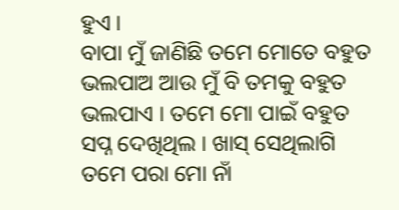ହୁଏ ।
ବାପା ମୁଁ ଜାଣିଛି ତମେ ମୋତେ ବହୁତ ଭଲପାଅ ଆଉ ମୁଁ ବି ତମକୁ ବହୁତ ଭଲପାଏ । ତମେ ମୋ ପାଇଁ ବହୁତ ସପ୍ନ ଦେଖିଥିଲ । ଖାସ୍ ସେଥିଲାଗି ତମେ ପରା ମୋ ନାଁ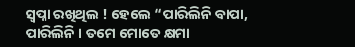ସ୍ୱପ୍ନା ରଖିଥିଲ ! ହେଲେ “ପାରିଲିନି ବାପା, ପାରିଲିନି । ତମେ ମୋତେ କ୍ଷମା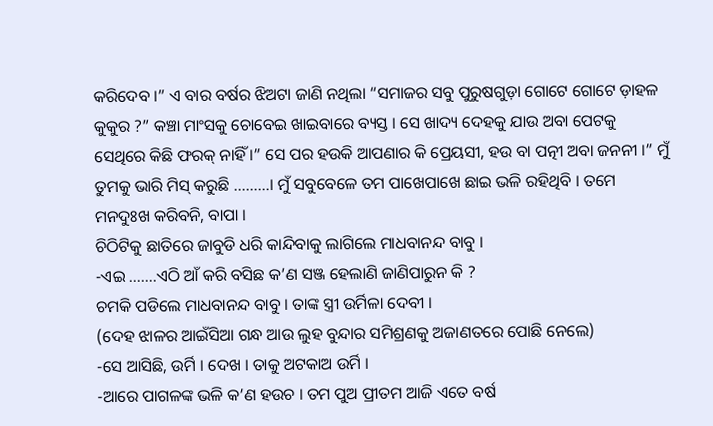କରିଦେବ ।” ଏ ବାର ବର୍ଷର ଝିଅଟା ଜାଣି ନଥିଲା “ସମାଜର ସବୁ ପୁରୁଷଗୁଡ଼ା ଗୋଟେ ଗୋଟେ ଡ଼ାହଳ କୁକୁର ?” କଞ୍ଚା ମାଂସକୁ ଚୋବେଇ ଖାଇବାରେ ବ୍ୟସ୍ତ । ସେ ଖାଦ୍ୟ ଦେହକୁ ଯାଉ ଅବା ପେଟକୁ ସେଥିରେ କିଛି ଫରକ୍ ନାହିଁ ।” ସେ ପର ହଉକି ଆପଣାର କି ପ୍ରେୟସୀ, ହଉ ବା ପତ୍ନୀ ଅବା ଜନନୀ ।” ମୁଁ ତୁମକୁ ଭାରି ମିସ୍ କରୁଛି ………। ମୁଁ ସବୁବେଳେ ତମ ପାଖେପାଖେ ଛାଇ ଭଳି ରହିଥିବି । ତମେ ମନଦୁଃଖ କରିବନି, ବାପା ।
ଚିଠିଟିକୁ ଛାତିରେ ଜାବୁଡି ଧରି କାନ୍ଦିବାକୁ ଲାଗିଲେ ମାଧବାନନ୍ଦ ବାବୁ ।
-ଏଇ …….ଏଠି ଆଁ କରି ବସିଛ କ’ଣ ସଞ୍ଜ ହେଲାଣି ଜାଣିପାରୁନ କି ?
ଚମକି ପଡିଲେ ମାଧବାନନ୍ଦ ବାବୁ । ତାଙ୍କ ସ୍ତ୍ରୀ ଉର୍ମିଳା ଦେବୀ ।
(ଦେହ ଝାଳର ଆଇଁସିଆ ଗନ୍ଧ ଆଉ ଲୁହ ବୁନ୍ଦାର ସମିଶ୍ରଣକୁ ଅଜାଣତରେ ପୋଛି ନେଲେ)
-ସେ ଆସିଛି, ଉର୍ମି । ଦେଖ । ତାକୁ ଅଟକାଅ ଉର୍ମି ।
-ଆରେ ପାଗଳଙ୍କ ଭଳି କ’ଣ ହଉଚ । ତମ ପୁଅ ପ୍ରୀତମ ଆଜି ଏତେ ବର୍ଷ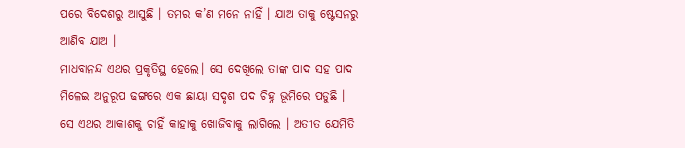ପରେ ବିଦେଶରୁ ଆସୁଛି । ତମର କ’ଣ ମନେ ନାହିଁ । ଯାଅ ତାକୁ ଷ୍ଟେସନରୁ ଆଣିବ ଯାଅ ।
ମାଧବାନନ୍ଦ ଏଥର ପ୍ରକୃତିସ୍ଥ ହେଲେ। ସେ ଦେଖିଲେ ତାଙ୍କ ପାଦ ସହ ପାଦ ମିଳେଇ ଅନୁରୂପ ଢଙ୍ଗରେ ଏକ ଛାୟା ସଦୃଶ ପଦ ଚିହ୍ନ ଭୂମିରେ ପଡୁଛି । ସେ ଏଥର ଆକାଶକୁ ଚାହିଁ କାହାକୁ ଖୋଜିବାକୁ ଲାଗିଲେ । ଅତୀତ ଯେମିତି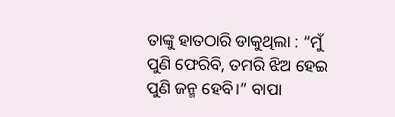ତାଙ୍କୁ ହାତଠାରି ଡାକୁଥିଲା : “ମୁଁ ପୁଣି ଫେରିବି, ତମରି ଝିଅ ହେଇ ପୁଣି ଜନ୍ମ ହେବି।” ବାପା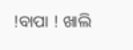!ବାପା ! ଖାଲି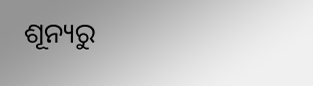ଶୂନ୍ୟରୁ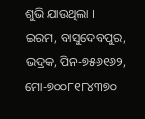ଶୁଭି ଯାଉଥିଲା ।
ଇରମ, ବାସୁଦେବପୁର, ଭଦ୍ରକ, ପିନ-୭୫୬୧୬୨, ମୋ-୭୦୦୮୧୮୪୩୭୦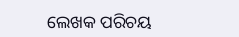ଲେଖକ ପରିଚୟ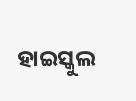ହାଇସ୍କୁଲ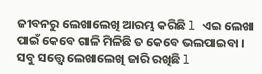ଜୀବନରୁ ଲେଖାଲେଖି ଆରମ୍ଭ କରିଛି l ଏଇ ଲେଖା ପାଇଁ କେବେ ଗାଳି ମିଳିଛି ତ କେବେ ଭଲପାଇବା । ସବୁ ସତ୍ତ୍ୱେ ଲେଖାଲେଖି ଜାରି ରଖିଛି l